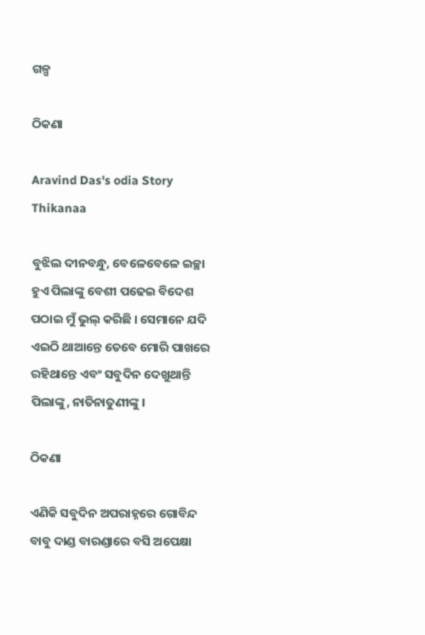ଗଳ୍ପ

ଠିକଣା

Aravind Das's odia Story Thikanaa

ବୁଝିଲ ଦୀନବନ୍ଧୁ, ବେଳେବେଳେ ଇଚ୍ଛା ହୁଏ ପିଲାଙ୍କୁ ବେଶୀ ପଢେଇ ବିଦେଶ ପଠାଇ ମୁଁ ଭୁଲ୍ କରିଛି । ସେମାନେ ଯଦି ଏଇଠି ଥାଆନ୍ତେ ତେବେ ମୋରି ପାଖରେ ରହିଥାନ୍ତେ ଏବଂ ସବୁଦିନ ଦେଖୁଥାନ୍ତି ପିଲାଙ୍କୁ, ନାତିନାତୁଣୀଙ୍କୁ ।

ଠିକଣା

ଏଣିକି ସବୁଦିନ ଅପରାହ୍ନରେ ଗୋବିନ୍ଦ ବାବୁ ଦାଣ୍ଡ ବାରଣ୍ଡାରେ ବସି ଅପେକ୍ଷା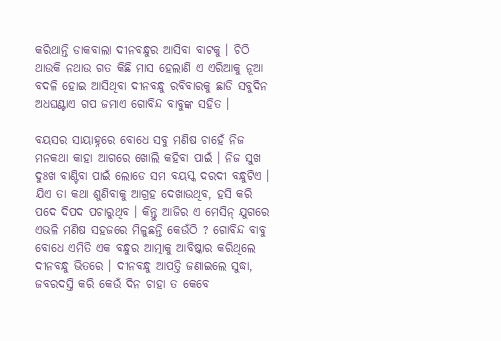କରିଥାନ୍ତି ଡାକବାଲା ଦୀନବନ୍ଧୁର ଆସିବା ବାଟକୁ । ଚିଠି ଥାଉକି ନଥାଉ ଗତ କିଛି ମାସ ହେଲାଣି ଏ ଏରିଆକୁ ନୂଆ ବଦଳି ହୋଇ ଆସିଥିବା ଦୀନବନ୍ଧୁ ରବିବାରକୁ ଛାଡି ସବୁଦିନ ଅଧଘଣ୍ଟାଏ ଗପ ଜମାଏ ଗୋବିନ୍ଦ ବାବୁଙ୍କ ସହିତ ।

ବୟସର ସାୟାହ୍ନରେ ବୋଧେ ସବୁ ମଣିଷ ଚାହେଁ ନିଜ ମନକଥା କାହା ଆଗରେ ଖୋଲି କହିବା ପାଇଁ । ନିଜ ସୁଖ ଦୁଃଖ ବାଣ୍ଟିବା ପାଇଁ ଲୋଡେ ସମ ବୟସ୍କ ଦରଦୀ ବନ୍ଧୁଟିଏ । ଯିଏ ତା କଥା ଶୁଣିବାକୁ ଆଗ୍ରହ ଦେଖାଉଥିବ, ହସି କରି ପଦେ ଦିପଦ ପଚାରୁଥିବ । କିନ୍ତୁ ଆଜିର ଏ ମେସିନ୍ ଯୁଗରେ ଏଭଳି ମଣିଷ ସହଜରେ ମିଳୁଛନ୍ତି କେଉଁଠି ? ଗୋବିନ୍ଦ ବାବୁ ବୋଧେ ଏମିତି ଏକ ବନ୍ଧୁର ଆତ୍ମାକୁ ଆବିଷ୍କାର କରିଥିଲେ ଦୀନବନ୍ଧୁ ଭିତରେ । ଦୀନବନ୍ଧୁ ଆପତ୍ତି ଜଣାଇଲେ ସୁଦ୍ଧା, ଜବରଦସ୍ତି କରି କେଉଁ ଦିନ ଚାହା ତ କେବେ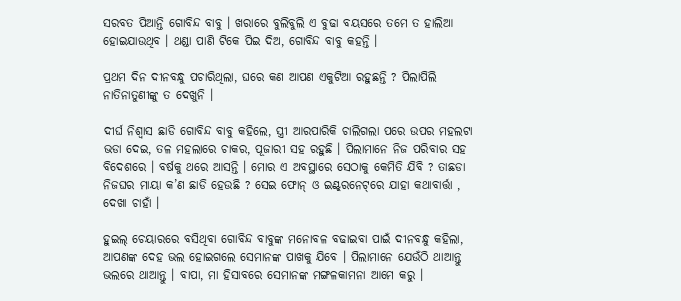ସରବତ ପିଆନ୍ତି ଗୋବିନ୍ଦ ବାବୁ । ଖରାରେ ବୁଲିବୁଲି ଏ ବୁଢା ବୟସରେ ତମେ ତ ହାଲିଆ ହୋଇଯାଉଥିବ । ଥଣ୍ଡା ପାଣି ଟିକେ ପିଇ ଦିଅ, ଗୋବିନ୍ଦ ବାବୁ କହନ୍ତି ।

ପ୍ରଥମ ଦିନ ଦୀନବନ୍ଧୁ ପଚାରିଥିଲା, ଘରେ କଣ ଆପଣ ଏକୁଟିଆ ରହୁଛନ୍ତି ? ପିଲାପିଲି ନାତିନାତୁଣୀଙ୍କୁ ତ ଦେଖୁନି ।

ଦୀର୍ଘ ନିଶ୍ୱାସ ଛାଡି ଗୋବିନ୍ଦ ବାବୁ କହିଲେ, ସ୍ତ୍ରୀ ଆରପାରିକି ଚାଲିଗଲା ପରେ ଉପର ମହଲଟା ଭଡା ଦେଇ, ତଳ ମହଲାରେ ଚାକର, ପୂଜାରୀ ସହ ରହୁଛି । ପିଲାମାନେ ନିଜ ପରିବାର ସହ ବିଦେଶରେ । ବର୍ଷକୁ ଥରେ ଆସନ୍ତି । ମୋର ଏ ଅବସ୍ଥାରେ ସେଠାକୁ କେମିତି ଯିବି ? ତାଛଡା ନିଜଘର ମାୟା କ’ଣ ଛାଡି ହେଉଛି ? ସେଇ ଫୋନ୍ ଓ ଇଣ୍ଟ୍‌ରନେଟ୍‌ରେ ଯାହା କଥାବାର୍ତ୍ତା , ଦେଖା ଚାହାଁ ।

ହୁଇଲ୍ ଚେୟାରରେ ବସିଥିବା ଗୋବିନ୍ଦ ବାବୁଙ୍କ ମନୋବଳ ବଢାଇବା ପାଇଁ ଦୀନବନ୍ଧୁ କହିଲା, ଆପଣଙ୍କ ଦେହ ଭଲ ହୋଇଗଲେ ସେମାନଙ୍କ ପାଖକୁ ଯିବେ । ପିଲାମାନେ ଯେଉଁଠି ଥାଆନ୍ତୁ ଭଲରେ ଥାଆନ୍ତୁ । ବାପା, ମା ହିସାବରେ ସେମାନଙ୍କ ମଙ୍ଗଳକାମନା ଆମେ କରୁ ।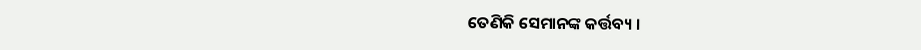ତେଣିକି ସେମାନଙ୍କ କର୍ତ୍ତବ୍ୟ ।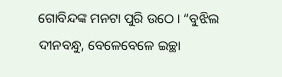ଗୋବିନ୍ଦଙ୍କ ମନଟା ପୁରି ଉଠେ । “ବୁଝିଲ ଦୀନବନ୍ଧୁ, ବେଳେବେଳେ ଇଚ୍ଛା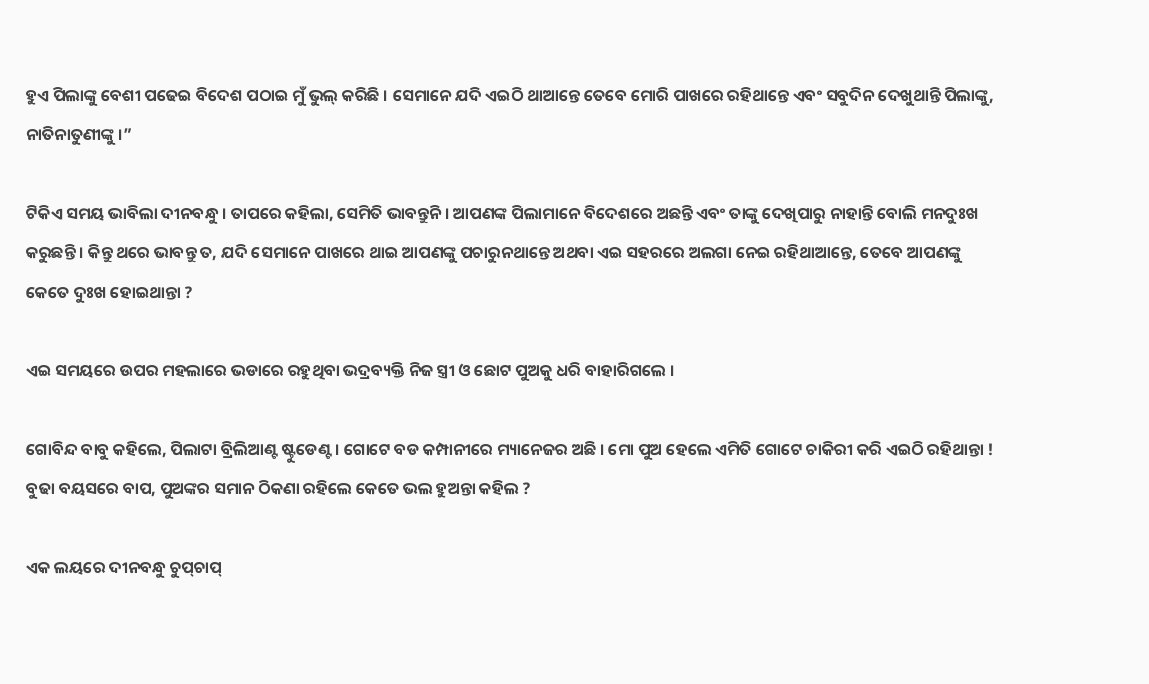ହୁଏ ପିଲାଙ୍କୁ ବେଶୀ ପଢେଇ ବିଦେଶ ପଠାଇ ମୁଁ ଭୁଲ୍ କରିଛି । ସେମାନେ ଯଦି ଏଇଠି ଥାଆନ୍ତେ ତେବେ ମୋରି ପାଖରେ ରହିଥାନ୍ତେ ଏବଂ ସବୁଦିନ ଦେଖୁଥାନ୍ତି ପିଲାଙ୍କୁ, ନାତିନାତୁଣୀଙ୍କୁ ।”

ଟିକିଏ ସମୟ ଭାବିଲା ଦୀନବନ୍ଧୁ । ତାପରେ କହିଲା, ସେମିତି ଭାବନ୍ତୁନି । ଆପଣଙ୍କ ପିଲାମାନେ ବିଦେଶରେ ଅଛନ୍ତି ଏବଂ ତାଙ୍କୁ ଦେଖିପାରୁ ନାହାନ୍ତି ବୋଲି ମନଦୁଃଖ କରୁଛନ୍ତି । କିନ୍ତୁ ଥରେ ଭାବନ୍ତୁ ତ, ଯଦି ସେମାନେ ପାଖରେ ଥାଇ ଆପଣଙ୍କୁ ପଚାରୁନଥାନ୍ତେ ଅଥବା ଏଇ ସହରରେ ଅଲଗା ନେଇ ରହିଥାଆନ୍ତେ, ତେବେ ଆପଣଙ୍କୁ କେତେ ଦୁଃଖ ହୋଇଥାନ୍ତା ?

ଏଇ ସମୟରେ ଉପର ମହଲାରେ ଭଡାରେ ରହୁଥିବା ଭଦ୍ରବ୍ୟକ୍ତି ନିଜ ସ୍ତ୍ରୀ ଓ ଛୋଟ ପୁଅକୁ ଧରି ବାହାରିଗଲେ ।

ଗୋବିନ୍ଦ ବାବୁ କହିଲେ, ପିଲାଟା ବ୍ରିଲିଆଣ୍ଟ ଷ୍ଟୁଡେଣ୍ଟ । ଗୋଟେ ବଡ କମ୍ପାନୀରେ ମ୍ୟାନେଜର ଅଛି । ମୋ ପୁଅ ହେଲେ ଏମିତି ଗୋଟେ ଚାକିରୀ କରି ଏଇଠି ରହିଥାନ୍ତା ! ବୁଢା ବୟସରେ ବାପ, ପୁଅଙ୍କର ସମାନ ଠିକଣା ରହିଲେ କେତେ ଭଲ ହୁଅନ୍ତା କହିଲ ?

ଏକ ଲୟରେ ଦୀନବନ୍ଧୁ ଚୁପ୍‌ଚାପ୍‌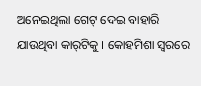ଅନେଇଥିଲା ଗେଟ୍ ଦେଇ ବାହାରି ଯାଉଥିବା କାର୍‌ଟିକୁ । କୋହମିଶା ସ୍ୱରରେ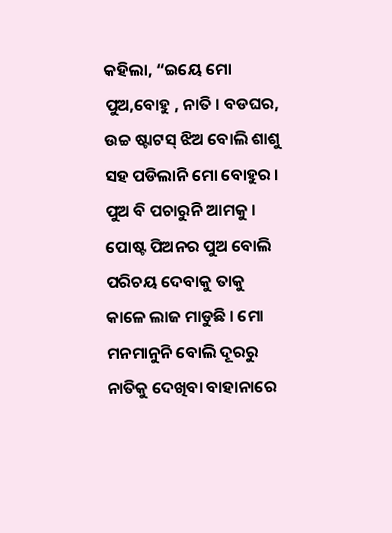କହିଲା, “ଇୟେ ମୋ ପୁଅ,ବୋହୁ , ନାତି । ବଡଘର, ଉଚ୍ଚ ଷ୍ଟାଟସ୍ ଝିଅ ବୋଲି ଶାଶୁ ସହ ପଡିଲାନି ମୋ ବୋହୁର । ପୁଅ ବି ପଚାରୁନି ଆମକୁ । ପୋଷ୍ଟ ପିଅନର ପୁଅ ବୋଲି ପରିଚୟ ଦେବାକୁ ତାକୁ କାଳେ ଲାଜ ମାଡୁଛି । ମୋ ମନମାନୁନି ବୋଲି ଦୂରରୁ ନାତିକୁ ଦେଖିବା ବାହାନାରେ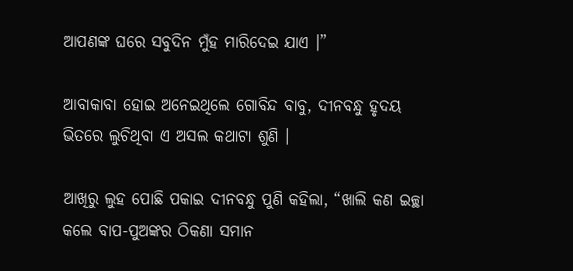ଆପଣଙ୍କ ଘରେ ସବୁଦିନ ମୁଁହ ମାରିଦେଇ ଯାଏ ।”

ଆବାକାବା ହୋଇ ଅନେଇଥିଲେ ଗୋବିନ୍ଦ ବାବୁ, ଦୀନବନ୍ଧୁ ହୃଦୟ ଭିତରେ ଲୁଚିଥିବା ଏ ଅସଲ କଥାଟା ଶୁଣି ।

ଆଖିରୁ ଲୁହ ପୋଛି ପକାଇ ଦୀନବନ୍ଧୁ ପୁଣି କହିଲା, “ଖାଲି କଣ ଇଚ୍ଛା କଲେ ବାପ-ପୁଅଙ୍କର ଠିକଣା ସମାନ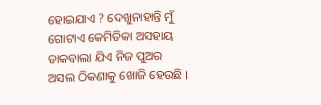ହୋଇଯାଏ ? ଦେଖୁନାହାନ୍ତି ମୁଁ ଗୋଟାଏ କେମିତିକା ଅସହାୟ ଡାକବାଲା ଯିଏ ନିଜ ପୁଅର ଅସଲ ଠିକଣାକୁ ଖୋଜି ହେଉଛି ।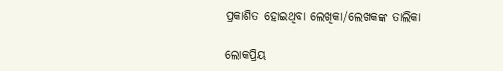ପ୍ରକାଶିତ ହୋଇଥିବା ଲେଖିକା/ଲେଖକଙ୍କ ତାଲିକା

ଲୋକପ୍ରିୟ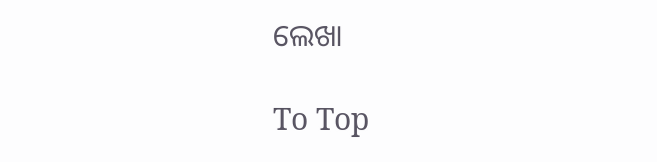ଲେଖା

To Top